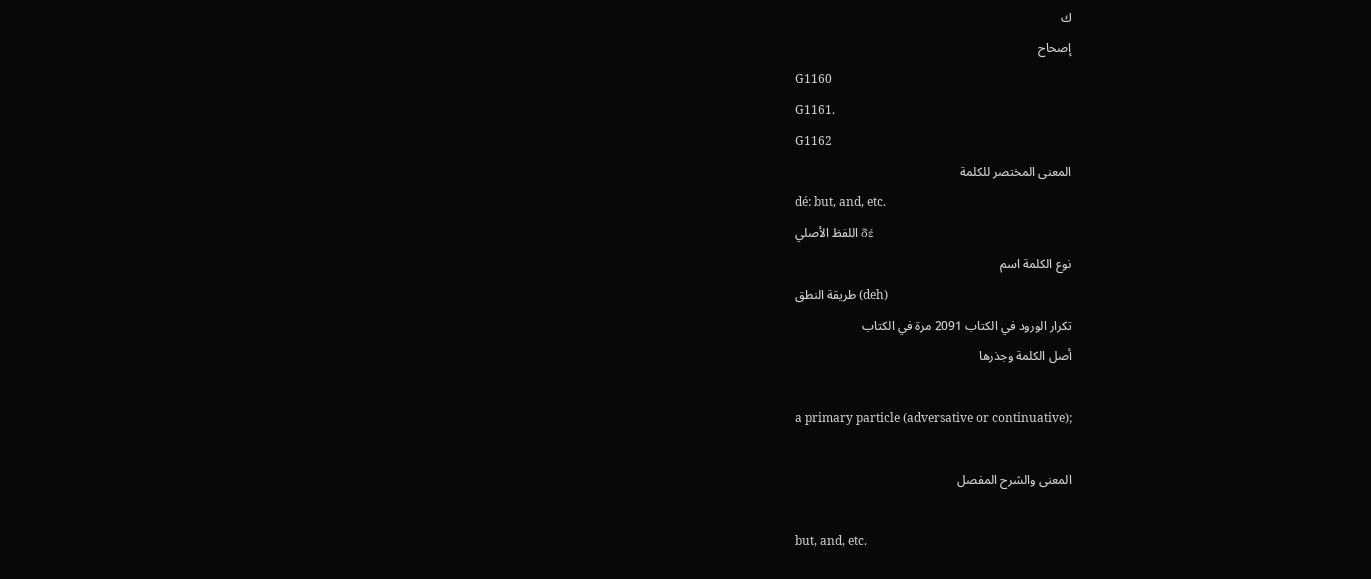ك
إصحاح
G1160
G1161.
G1162
المعنى المختصر للكلمة
dé: but, and, etc.
اللفظ الأصلي δέ
نوع الكلمة اسم
طريقة النطق (deh)
تكرار الورود في الكتاب 2091 مرة في الكتاب
أصل الكلمة وجذرها

a primary particle (adversative or continuative);

المعنى والشرح المفصل

but, and, etc.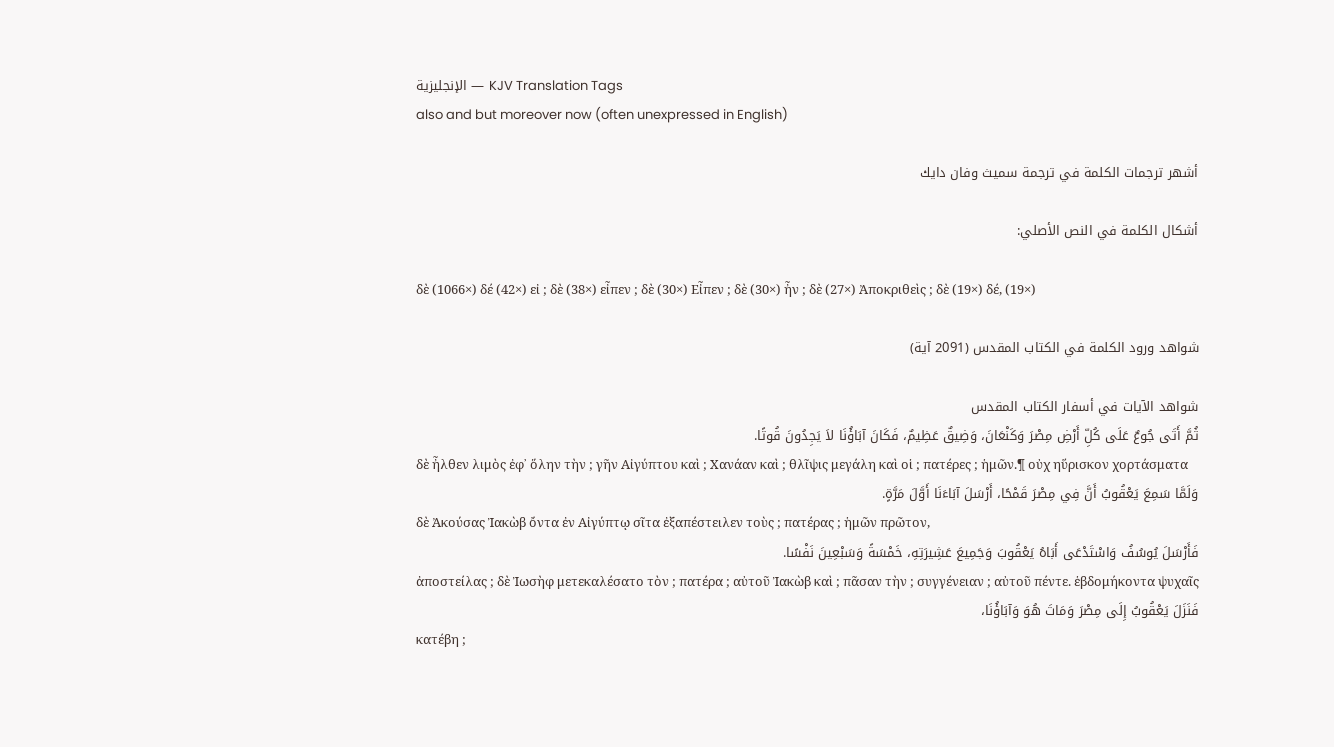الإنجليزية — KJV Translation Tags
also and but moreover now (often unexpressed in English)

أشهر ترجمات الكلمة في ترجمة سميث وفان دايك

أشكال الكلمة في النص الأصلي:

δὲ (1066×) δέ (42×) εἰ ; δὲ (38×) εἶπεν ; δὲ (30×) Εἶπεν ; δὲ (30×) ἦν ; δὲ (27×) Ἀποκριθεὶς ; δὲ (19×) δέ, (19×)

شواهد ورود الكلمة في الكتاب المقدس (2091 آية)

شواهد الآيات في أسفار الكتاب المقدس
ثُمَّ أَتَى جُوعٌ عَلَى كُلِّ أَرْضِ مِصْرَ وَكَنْعَانَ، وَضِيقٌ عَظِيمٌ، فَكَانَ آبَاؤُنَا لاَ يَجِدُونَ قُوتًا.
δὲ ἦλθεν λιμὸς ἐφ᾽ ὅλην τὴν ; γῆν Αἰγύπτου καὶ ; Χανάαν καὶ ; θλῖψις μεγάλη καὶ οἱ ; πατέρες ; ἡμῶν.¶ οὐχ ηὕρισκον χορτάσματα
وَلَمَّا سَمِعَ يَعْقُوبُ أَنَّ فِي مِصْرَ قَمْحًا، أَرْسَلَ آبَاءَنَا أَوَّلَ مَرَّةٍ.
δὲ Ἀκούσας Ἰακὼβ ὄντα ἐν Αἰγύπτῳ σῖτα ἐξαπέστειλεν τοὺς ; πατέρας ; ἡμῶν πρῶτον,
فَأَرْسَلَ يُوسُفُ وَاسْتَدْعَى أَبَاهُ يَعْقُوبَ وَجَمِيعَ عَشِيرَتِهِ، خَمْسَةً وَسَبْعِينَ نَفْسًا.
ἀποστείλας ; δὲ Ἰωσὴφ μετεκαλέσατο τὸν ; πατέρα ; αὐτοῦ Ἰακὼβ καὶ ; πᾶσαν τὴν ; συγγένειαν ; αὐτοῦ πέντε. ἑβδομήκοντα ψυχαῖς
فَنَزَلَ يَعْقُوبُ إِلَى مِصْرَ وَمَاتَ هُوَ وَآبَاؤُنَا،
κατέβη ;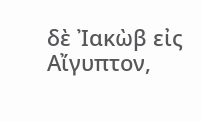δὲ Ἰακὼβ εἰς Αἴγυπτον,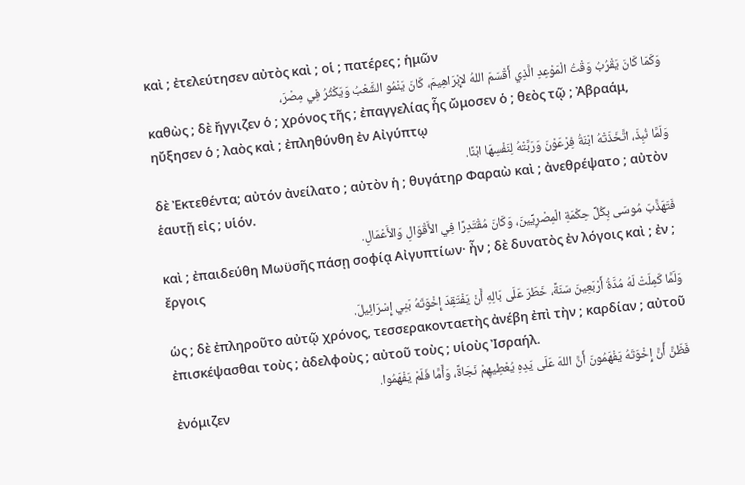καὶ ; ἐτελεύτησεν αὐτὸς καὶ ; οἱ ; πατέρες ; ἡμῶν
وَكَمَا كَانَ يَقْرُبُ وَقْتُ الْمَوْعِدِ الَّذِي أَقْسَمَ اللهُ لإِبْرَاهِيمَ، كَانَ يَنْمُو الشَّعْبُ وَيَكْثُرُ فِي مِصْرَ،
καθὼς ; δὲ ἤγγιζεν ὁ ; χρόνος τῆς ; ἐπαγγελίας ἧς ὤμοσεν ὁ ; θεὸς τῷ ; Ἀβραάμ, ηὔξησεν ὁ ; λαὸς καὶ ; ἐπληθύνθη ἐν Αἰγύπτῳ
وَلَمَّا نُبِذَ، اتَّخَذَتْهُ ابْنَةُ فِرْعَوْنَ وَرَبَّتْهُ لِنَفْسِهَا ابْنًا.
δὲ Ἐκτεθέντα; αὐτόν ἀνείλατο ; αὐτὸν ἡ ; θυγάτηρ Φαραὼ καὶ ; ἀνεθρέψατο ; αὐτὸν ἑαυτῇ εἰς ; υἱόν.
فَتَهَذَّبَ مُوسَى بِكُلِّ حِكْمَةِ الْمِصْرِيِّينَ، وَكَانَ مُقْتَدِرًا فِي الأَقْوَالِ وَالأَعْمَالِ.
καὶ ; ἐπαιδεύθη Μωϋσῆς πάσῃ σοφίᾳ Αἰγυπτίων· ἦν ; δὲ δυνατὸς ἐν λόγοις καὶ ; ἐν ; ἔργοις
وَلَمَّا كَمِلَتْ لَهُ مُدَّةُ أَرْبَعِينَ سَنَةً، خَطَرَ عَلَى بَالِهِ أَنْ يَفْتَقِدَ إِخْوَتَهُ بَنِي إِسْرَائِيلَ.
ὡς ; δὲ ἐπληροῦτο αὐτῷ χρόνος, τεσσερακονταετὴς ἀνέβη ἐπὶ τὴν ; καρδίαν ; αὐτοῦ ἐπισκέψασθαι τοὺς ; ἀδελφοὺς ; αὐτοῦ τοὺς ; υἱοὺς Ἰσραήλ.
فَظَنَّ أَنَّ إِخْوَتَهُ يَفْهَمُونَ أَنَّ اللهَ عَلَى يَدِهِ يُعْطِيهِمْ نَجَاةً، وَأَمَّا فَلَمْ يَفْهَمُوا.
ἐνόμιζεν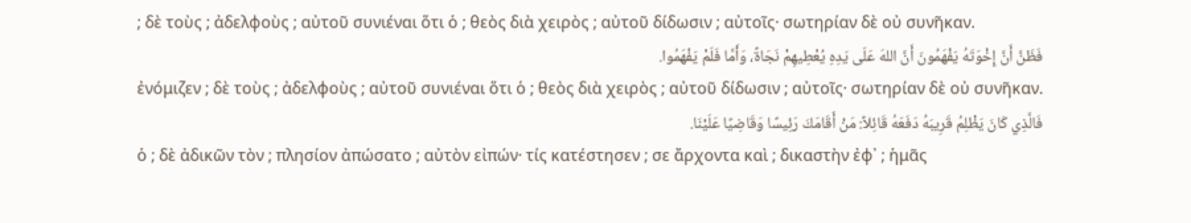; δὲ τοὺς ; ἀδελφοὺς ; αὐτοῦ συνιέναι ὅτι ὁ ; θεὸς διὰ χειρὸς ; αὐτοῦ δίδωσιν ; αὐτοῖς· σωτηρίαν δὲ οὐ συνῆκαν.
فَظَنَّ أَنَّ إِخْوَتَهُ يَفْهَمُونَ أَنَّ اللهَ عَلَى يَدِهِ يُعْطِيهِمْ نَجَاةً، وَأَمَّا فَلَمْ يَفْهَمُوا.
ἐνόμιζεν ; δὲ τοὺς ; ἀδελφοὺς ; αὐτοῦ συνιέναι ὅτι ὁ ; θεὸς διὰ χειρὸς ; αὐτοῦ δίδωσιν ; αὐτοῖς· σωτηρίαν δὲ οὐ συνῆκαν.
فَالَّذِي كَانَ يَظْلِمُ قَرِيبَهُ دَفَعَهُ قَائِلاً: مَنْ أَقَامَكَ رَئِيسًا وَقَاضِيًا عَلَيْنَا.
ὁ ; δὲ ἀδικῶν τὸν ; πλησίον ἀπώσατο ; αὐτὸν εἰπών· τίς κατέστησεν ; σε ἄρχοντα καὶ ; δικαστὴν ἐφ᾽ ; ἡμᾶς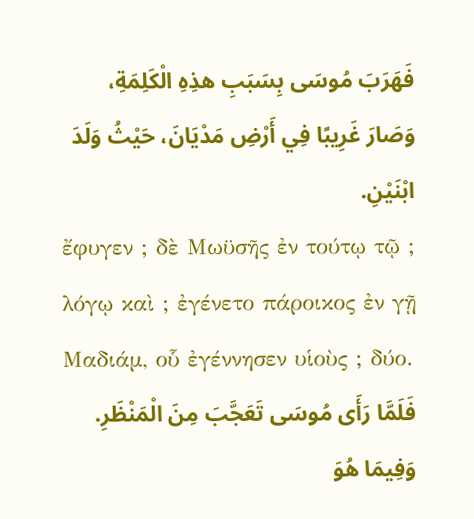فَهَرَبَ مُوسَى بِسَبَبِ هذِهِ الْكَلِمَةِ، وَصَارَ غَرِيبًا فِي أَرْضِ مَدْيَانَ، حَيْثُ وَلَدَ ابْنَيْنِ.
ἔφυγεν ; δὲ Μωϋσῆς ἐν τούτῳ τῷ ; λόγῳ καὶ ; ἐγένετο πάροικος ἐν γῇ Μαδιάμ, οὗ ἐγέννησεν υἱοὺς ; δύο.
فَلَمَّا رَأَى مُوسَى تَعَجَّبَ مِنَ الْمَنْظَرِ. وَفِيمَا هُوَ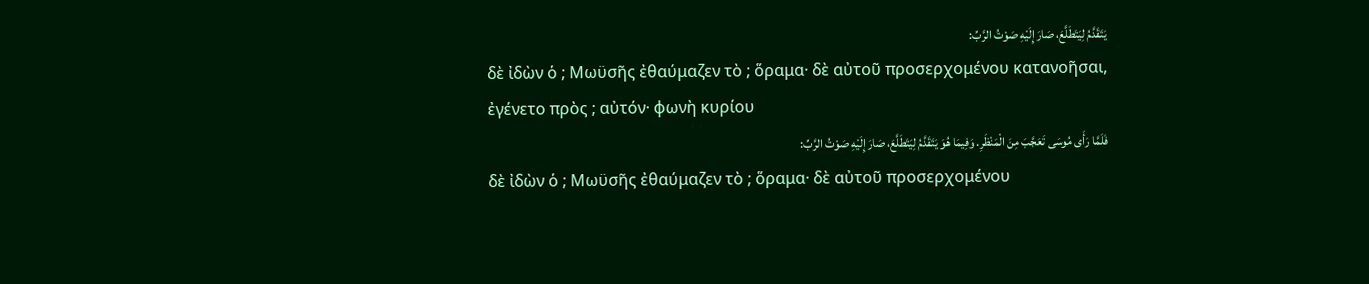يَتَقَدَّمُ لِيَتَطَلَّعَ، صَارَ إِلَيْهِ صَوْتُ الرَّبِّ:
δὲ ἰδὼν ὁ ; Μωϋσῆς ἐθαύμαζεν τὸ ; ὅραμα· δὲ αὐτοῦ προσερχομένου κατανοῆσαι, ἐγένετο πρὸς ; αὐτόν· φωνὴ κυρίου
فَلَمَّا رَأَى مُوسَى تَعَجَّبَ مِنَ الْمَنْظَرِ. وَفِيمَا هُوَ يَتَقَدَّمُ لِيَتَطَلَّعَ، صَارَ إِلَيْهِ صَوْتُ الرَّبِّ:
δὲ ἰδὼν ὁ ; Μωϋσῆς ἐθαύμαζεν τὸ ; ὅραμα· δὲ αὐτοῦ προσερχομένου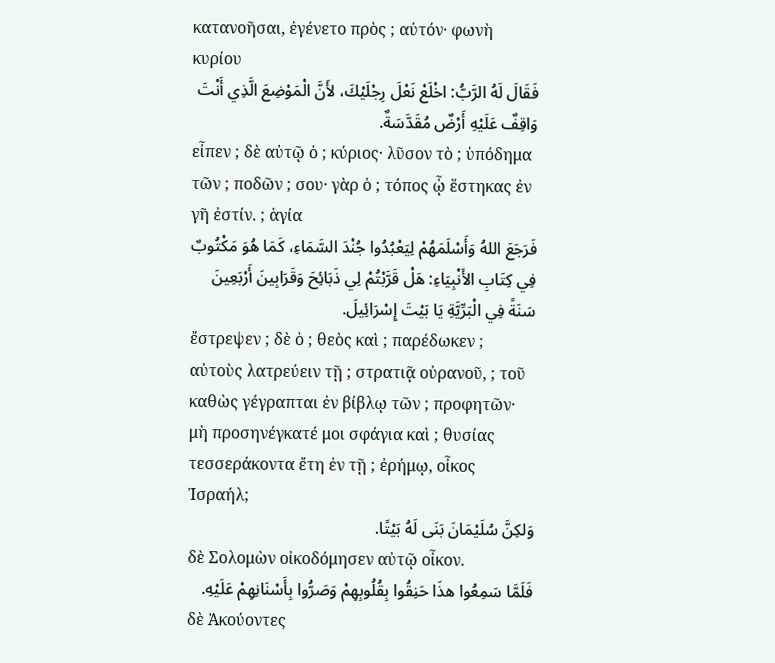κατανοῆσαι, ἐγένετο πρὸς ; αὐτόν· φωνὴ κυρίου
فَقَالَ لَهُ الرَّبُّ: اخْلَعْ نَعْلَ رِجْلَيْكَ، لأَنَّ الْمَوْضِعَ الَّذِي أَنْتَ وَاقِفٌ عَلَيْهِ أَرْضٌ مُقَدَّسَةٌ.
εἶπεν ; δὲ αὐτῷ ὁ ; κύριος· λῦσον τὸ ; ὑπόδημα τῶν ; ποδῶν ; σου· γὰρ ὁ ; τόπος ᾧ ἕστηκας ἐν γῆ ἐστίν. ; ἁγία
فَرَجَعَ اللهُ وَأَسْلَمَهُمْ لِيَعْبُدُوا جُنْدَ السَّمَاءِ، كَمَا هُوَ مَكْتُوبٌ فِي كِتَابِ الأَنْبِيَاءِ: هَلْ قَرَّبْتُمْ لِي ذَبَائِحَ وَقَرَابِينَ أَرْبَعِينَ سَنَةً فِي الْبَرِّيَّةِ يَا بَيْتَ إِسْرَائِيلَ.
ἔστρεψεν ; δὲ ὁ ; θεὸς καὶ ; παρέδωκεν ; αὐτοὺς λατρεύειν τῇ ; στρατιᾷ οὐρανοῦ, ; τοῦ καθὼς γέγραπται ἐν βίβλῳ τῶν ; προφητῶν· μὴ προσηνέγκατέ μοι σφάγια καὶ ; θυσίας τεσσεράκοντα ἔτη ἐν τῇ ; ἐρήμῳ, οἶκος Ἰσραήλ;
وَلكِنَّ سُلَيْمَانَ بَنَى لَهُ بَيْتًا.
δὲ Σολομὼν οἰκοδόμησεν αὐτῷ οἶκον.
فَلَمَّا سَمِعُوا هذَا حَنِقُوا بِقُلُوبِهِمْ وَصَرُّوا بِأَسْنَانِهِمْ عَلَيْهِ.
δὲ Ἀκούοντες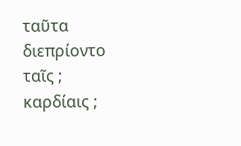ταῦτα διεπρίοντο ταῖς ; καρδίαις ;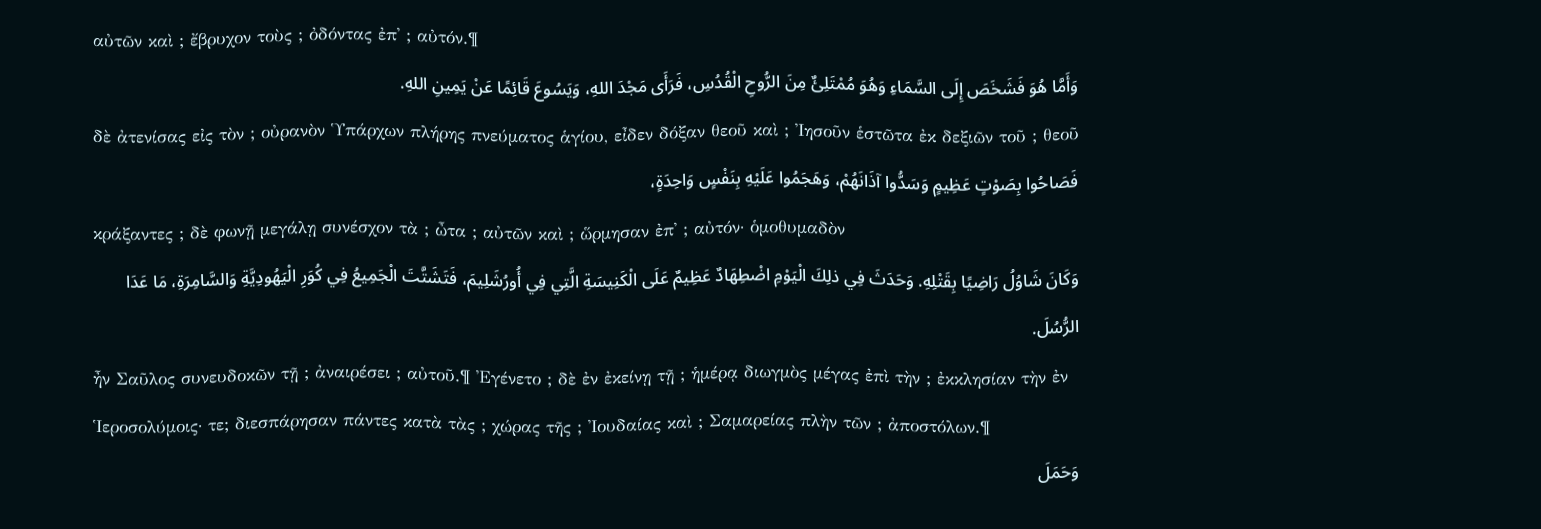αὐτῶν καὶ ; ἔβρυχον τοὺς ; ὀδόντας ἐπ᾽ ; αὐτόν.¶
وَأَمَّا هُوَ فَشَخَصَ إِلَى السَّمَاءِ وَهُوَ مُمْتَلِئٌ مِنَ الرُّوحِ الْقُدُسِ، فَرَأَى مَجْدَ اللهِ، وَيَسُوعَ قَائِمًا عَنْ يَمِينِ اللهِ.
δὲ ἀτενίσας εἰς τὸν ; οὐρανὸν Ὑπάρχων πλήρης πνεύματος ἁγίου, εἶδεν δόξαν θεοῦ καὶ ; Ἰησοῦν ἑστῶτα ἐκ δεξιῶν τοῦ ; θεοῦ
فَصَاحُوا بِصَوْتٍ عَظِيمٍ وَسَدُّوا آذَانَهُمْ، وَهَجَمُوا عَلَيْهِ بِنَفْسٍ وَاحِدَةٍ،
κράξαντες ; δὲ φωνῇ μεγάλῃ συνέσχον τὰ ; ὦτα ; αὐτῶν καὶ ; ὥρμησαν ἐπ᾽ ; αὐτόν· ὁμοθυμαδὸν
وَكَانَ شَاوُلُ رَاضِيًا بِقَتْلِهِ. وَحَدَثَ فِي ذلِكَ الْيَوْمِ اضْطِهَادٌ عَظِيمٌ عَلَى الْكَنِيسَةِ الَّتِي فِي أُورُشَلِيمَ، فَتَشَتَّتَ الْجَمِيعُ فِي كُوَرِ الْيَهُودِيَّةِ وَالسَّامِرَةِ، مَا عَدَا الرُّسُلَ.
ἦν Σαῦλος συνευδοκῶν τῇ ; ἀναιρέσει ; αὐτοῦ.¶ Ἐγένετο ; δὲ ἐν ἐκείνῃ τῇ ; ἡμέρᾳ διωγμὸς μέγας ἐπὶ τὴν ; ἐκκλησίαν τὴν ἐν Ἱεροσολύμοις· τε; διεσπάρησαν πάντες κατὰ τὰς ; χώρας τῆς ; Ἰουδαίας καὶ ; Σαμαρείας πλὴν τῶν ; ἀποστόλων.¶
وَحَمَلَ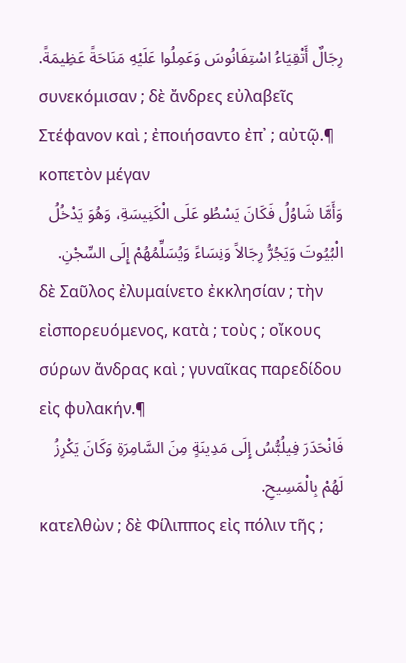رِجَالٌ أَتْقِيَاءُ اسْتِفَانُوسَ وَعَمِلُوا عَلَيْهِ مَنَاحَةً عَظِيمَةً.
συνεκόμισαν ; δὲ ἄνδρες εὐλαβεῖς Στέφανον καὶ ; ἐποιήσαντο ἐπ᾽ ; αὐτῷ.¶ κοπετὸν μέγαν
وَأَمَّا شَاوُلُ فَكَانَ يَسْطُو عَلَى الْكَنِيسَةِ، وَهُوَ يَدْخُلُ الْبُيُوتَ وَيَجُرُّ رِجَالاً وَنِسَاءً وَيُسَلِّمُهُمْ إِلَى السِّجْنِ.
δὲ Σαῦλος ἐλυμαίνετο ἐκκλησίαν ; τὴν εἰσπορευόμενος, κατὰ ; τοὺς ; οἴκους σύρων ἄνδρας καὶ ; γυναῖκας παρεδίδου εἰς φυλακήν.¶
فَانْحَدَرَ فِيلُبُّسُ إِلَى مَدِينَةٍ مِنَ السَّامِرَةِ وَكَانَ يَكْرِزُ لَهُمْ بِالْمَسِيحِ.
κατελθὼν ; δὲ Φίλιππος εἰς πόλιν τῆς ;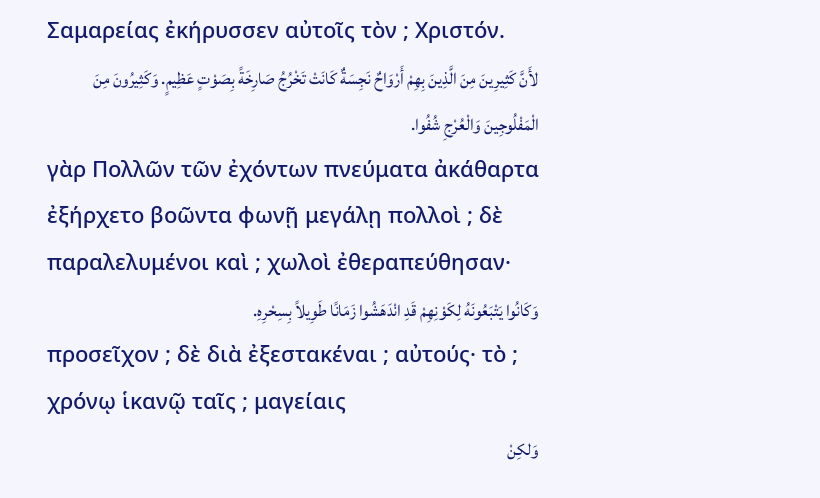Σαμαρείας ἐκήρυσσεν αὐτοῖς τὸν ; Χριστόν.
لأَنَّ كَثِيرِينَ مِنَ الَّذِينَ بِهِمْ أَرْوَاحٌ نَجِسَةٌ كَانَتْ تَخْرُجُ صَارِخَةً بِصَوْتٍ عَظِيمٍ. وَكَثِيرُونَ مِنَ الْمَفْلُوجِينَ وَالْعُرْجِ شُفُوا.
γὰρ Πολλῶν τῶν ἐχόντων πνεύματα ἀκάθαρτα ἐξήρχετο βοῶντα φωνῇ μεγάλῃ πολλοὶ ; δὲ παραλελυμένοι καὶ ; χωλοὶ ἐθεραπεύθησαν·
وَكَانُوا يَتْبَعُونَهُ لِكَوْنِهِمْ قَدِ انْدَهَشُوا زَمَانًا طَوِيلاً بِسِحْرِهِ.
προσεῖχον ; δὲ διὰ ἐξεστακέναι ; αὐτούς· τὸ ; χρόνῳ ἱκανῷ ταῖς ; μαγείαις
وَلكِنْ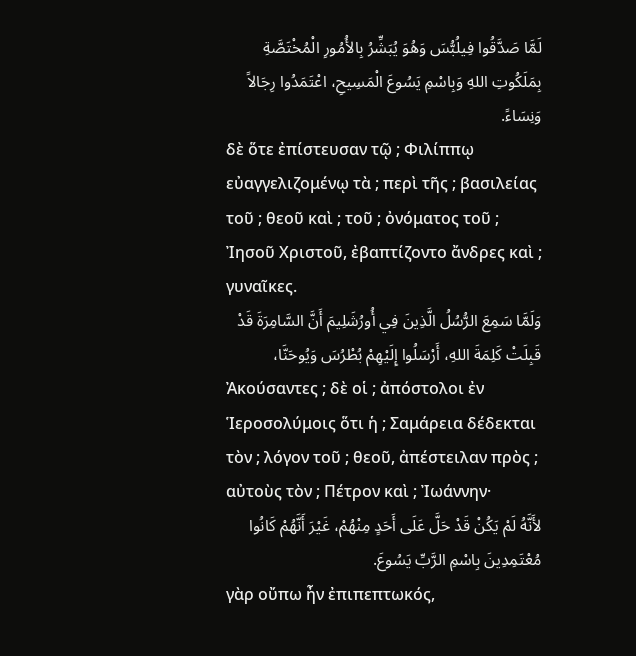لَمَّا صَدَّقُوا فِيلُبُّسَ وَهُوَ يُبَشِّرُ بِالأُمُورِ الْمُخْتَصَّةِ بِمَلَكُوتِ اللهِ وَبِاسْمِ يَسُوعَ الْمَسِيحِ، اعْتَمَدُوا رِجَالاً وَنِسَاءً.
δὲ ὅτε ἐπίστευσαν τῷ ; Φιλίππῳ εὐαγγελιζομένῳ τὰ ; περὶ τῆς ; βασιλείας τοῦ ; θεοῦ καὶ ; τοῦ ; ὀνόματος τοῦ ; Ἰησοῦ Χριστοῦ, ἐβαπτίζοντο ἄνδρες καὶ ; γυναῖκες.
وَلَمَّا سَمِعَ الرُّسُلُ الَّذِينَ فِي أُورُشَلِيمَ أَنَّ السَّامِرَةَ قَدْ قَبِلَتْ كَلِمَةَ اللهِ، أَرْسَلُوا إِلَيْهِمْ بُطْرُسَ وَيُوحَنَّا،
Ἀκούσαντες ; δὲ οἱ ; ἀπόστολοι ἐν Ἱεροσολύμοις ὅτι ἡ ; Σαμάρεια δέδεκται τὸν ; λόγον τοῦ ; θεοῦ, ἀπέστειλαν πρὸς ; αὐτοὺς τὸν ; Πέτρον καὶ ; Ἰωάννην·
لأَنَّهُ لَمْ يَكُنْ قَدْ حَلَّ عَلَى أَحَدٍ مِنْهُمْ، غَيْرَ أَنَّهُمْ كَانُوا مُعْتَمِدِينَ بِاسْمِ الرَّبِّ يَسُوعَ.
γὰρ οὔπω ἦν ἐπιπεπτωκός,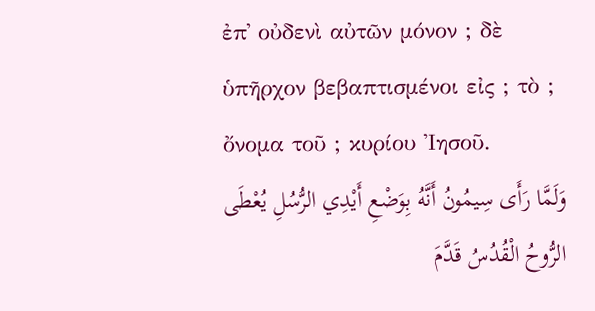ἐπ᾽ οὐδενὶ αὐτῶν μόνον ; δὲ ὑπῆρχον βεβαπτισμένοι εἰς ; τὸ ; ὄνομα τοῦ ; κυρίου Ἰησοῦ.
وَلَمَّا رَأَى سِيمُونُ أَنَّهُ بِوَضْعِ أَيْدِي الرُّسُلِ يُعْطَى الرُّوحُ الْقُدُسُ قَدَّمَ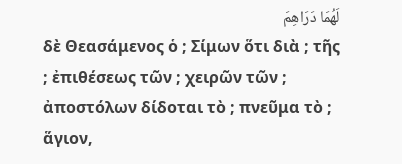لَهُمَا دَرَاهِمَ
δὲ Θεασάμενος ὁ ; Σίμων ὅτι διὰ ; τῆς ; ἐπιθέσεως τῶν ; χειρῶν τῶν ; ἀποστόλων δίδοται τὸ ; πνεῦμα τὸ ; ἅγιον,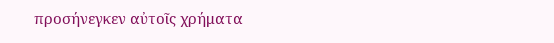προσήνεγκεν αὐτοῖς χρήματα